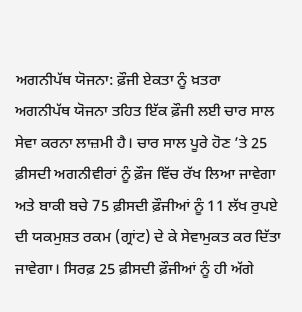ਅਗਨੀਪੱਥ ਯੋਜਨਾ: ਫ਼ੌਜੀ ਏਕਤਾ ਨੂੰ ਖ਼ਤਰਾ
ਅਗਨੀਪੱਥ ਯੋਜਨਾ ਤਹਿਤ ਇੱਕ ਫ਼ੌਜੀ ਲਈ ਚਾਰ ਸਾਲ ਸੇਵਾ ਕਰਨਾ ਲਾਜ਼ਮੀ ਹੈ। ਚਾਰ ਸਾਲ ਪੂਰੇ ਹੋਣ ’ਤੇ 25 ਫ਼ੀਸਦੀ ਅਗਨੀਵੀਰਾਂ ਨੂੰ ਫ਼ੌਜ ਵਿੱਚ ਰੱਖ ਲਿਆ ਜਾਵੇਗਾ ਅਤੇ ਬਾਕੀ ਬਚੇ 75 ਫ਼ੀਸਦੀ ਫ਼ੌਜੀਆਂ ਨੂੰ 11 ਲੱਖ ਰੁਪਏ ਦੀ ਯਕਮੁਸ਼ਤ ਰਕਮ (ਗ੍ਰਾਂਟ) ਦੇ ਕੇ ਸੇਵਾਮੁਕਤ ਕਰ ਦਿੱਤਾ ਜਾਵੇਗਾ। ਸਿਰਫ਼ 25 ਫ਼ੀਸਦੀ ਫ਼ੌਜੀਆਂ ਨੂੰ ਹੀ ਅੱਗੇ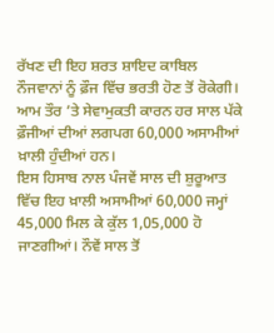ਰੱਖਣ ਦੀ ਇਹ ਸ਼ਰਤ ਸ਼ਾਇਦ ਕਾਬਿਲ ਨੌਜਵਾਨਾਂ ਨੂੰ ਫ਼ੌਜ ਵਿੱਚ ਭਰਤੀ ਹੋਣ ਤੋਂ ਰੋਕੇਗੀ। ਆਮ ਤੌਰ ’ਤੇ ਸੇਵਾਮੁਕਤੀ ਕਾਰਨ ਹਰ ਸਾਲ ਪੱਕੇ ਫ਼ੌਜੀਆਂ ਦੀਆਂ ਲਗਪਗ 60,000 ਅਸਾਮੀਆਂ ਖ਼ਾਲੀ ਹੁੰਦੀਆਂ ਹਨ।
ਇਸ ਹਿਸਾਬ ਨਾਲ ਪੰਜਵੇਂ ਸਾਲ ਦੀ ਸ਼ੁਰੂਆਤ ਵਿੱਚ ਇਹ ਖ਼ਾਲੀ ਅਸਾਮੀਆਂ 60,000 ਜਮ੍ਹਾਂ 45,000 ਮਿਲ ਕੇ ਕੁੱਲ 1,05,000 ਹੋ ਜਾਣਗੀਆਂ। ਨੌਵੇਂ ਸਾਲ ਤੋਂ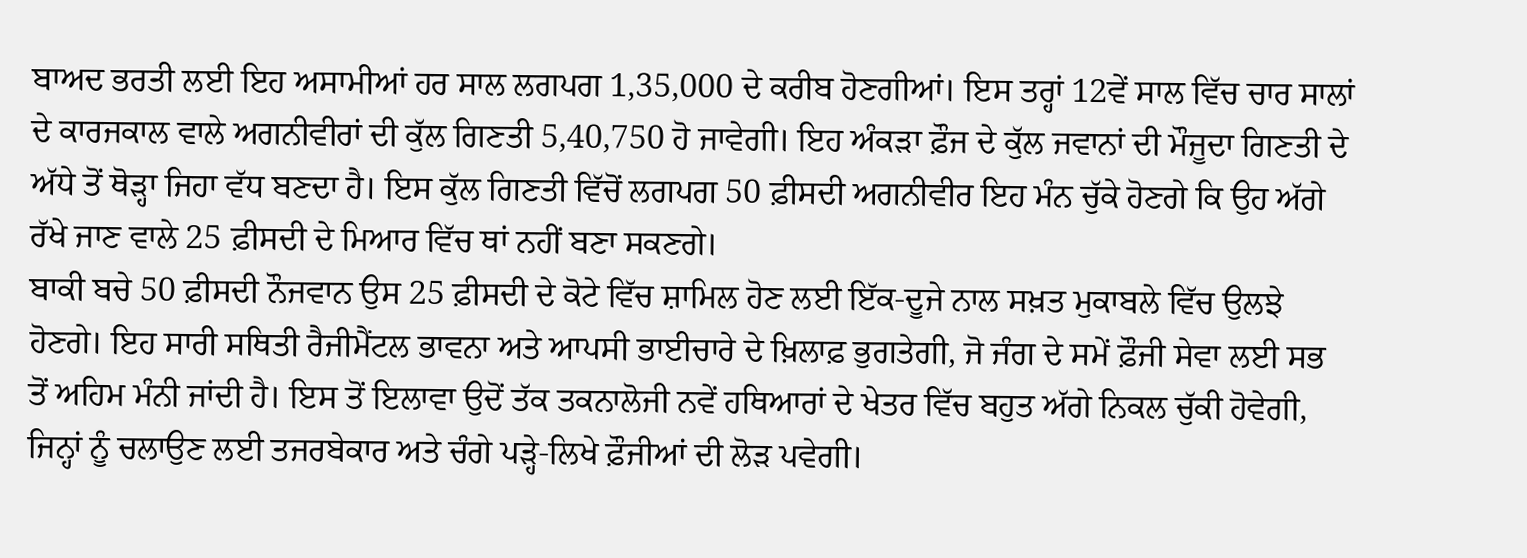ਬਾਅਦ ਭਰਤੀ ਲਈ ਇਹ ਅਸਾਮੀਆਂ ਹਰ ਸਾਲ ਲਗਪਗ 1,35,000 ਦੇ ਕਰੀਬ ਹੋਣਗੀਆਂ। ਇਸ ਤਰ੍ਹਾਂ 12ਵੇਂ ਸਾਲ ਵਿੱਚ ਚਾਰ ਸਾਲਾਂ ਦੇ ਕਾਰਜਕਾਲ ਵਾਲੇ ਅਗਨੀਵੀਰਾਂ ਦੀ ਕੁੱਲ ਗਿਣਤੀ 5,40,750 ਹੋ ਜਾਵੇਗੀ। ਇਹ ਅੰਕੜਾ ਫ਼ੌਜ ਦੇ ਕੁੱਲ ਜਵਾਨਾਂ ਦੀ ਮੌਜੂਦਾ ਗਿਣਤੀ ਦੇ ਅੱਧੇ ਤੋਂ ਥੋੜ੍ਹਾ ਜਿਹਾ ਵੱਧ ਬਣਦਾ ਹੈ। ਇਸ ਕੁੱਲ ਗਿਣਤੀ ਵਿੱਚੋਂ ਲਗਪਗ 50 ਫ਼ੀਸਦੀ ਅਗਨੀਵੀਰ ਇਹ ਮੰਨ ਚੁੱਕੇ ਹੋਣਗੇ ਕਿ ਉਹ ਅੱਗੇ ਰੱਖੇ ਜਾਣ ਵਾਲੇ 25 ਫ਼ੀਸਦੀ ਦੇ ਮਿਆਰ ਵਿੱਚ ਥਾਂ ਨਹੀਂ ਬਣਾ ਸਕਣਗੇ।
ਬਾਕੀ ਬਚੇ 50 ਫ਼ੀਸਦੀ ਨੌਜਵਾਨ ਉਸ 25 ਫ਼ੀਸਦੀ ਦੇ ਕੋਟੇ ਵਿੱਚ ਸ਼ਾਮਿਲ ਹੋਣ ਲਈ ਇੱਕ-ਦੂਜੇ ਨਾਲ ਸਖ਼ਤ ਮੁਕਾਬਲੇ ਵਿੱਚ ਉਲਝੇ ਹੋਣਗੇ। ਇਹ ਸਾਰੀ ਸਥਿਤੀ ਰੈਜੀਮੈਂਟਲ ਭਾਵਨਾ ਅਤੇ ਆਪਸੀ ਭਾਈਚਾਰੇ ਦੇ ਖ਼ਿਲਾਫ਼ ਭੁਗਤੇਗੀ, ਜੋ ਜੰਗ ਦੇ ਸਮੇਂ ਫ਼ੌਜੀ ਸੇਵਾ ਲਈ ਸਭ ਤੋਂ ਅਹਿਮ ਮੰਨੀ ਜਾਂਦੀ ਹੈ। ਇਸ ਤੋਂ ਇਲਾਵਾ ਉਦੋਂ ਤੱਕ ਤਕਨਾਲੋਜੀ ਨਵੇਂ ਹਥਿਆਰਾਂ ਦੇ ਖੇਤਰ ਵਿੱਚ ਬਹੁਤ ਅੱਗੇ ਨਿਕਲ ਚੁੱਕੀ ਹੋਵੇਗੀ, ਜਿਨ੍ਹਾਂ ਨੂੰ ਚਲਾਉਣ ਲਈ ਤਜਰਬੇਕਾਰ ਅਤੇ ਚੰਗੇ ਪੜ੍ਹੇ-ਲਿਖੇ ਫ਼ੌਜੀਆਂ ਦੀ ਲੋੜ ਪਵੇਗੀ।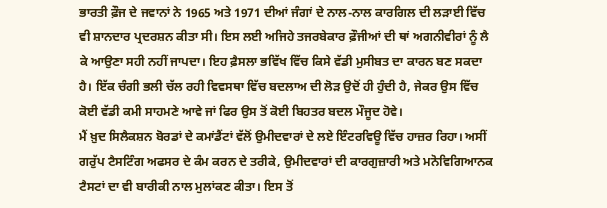ਭਾਰਤੀ ਫ਼ੌਜ ਦੇ ਜਵਾਨਾਂ ਨੇ 1965 ਅਤੇ 1971 ਦੀਆਂ ਜੰਗਾਂ ਦੇ ਨਾਲ-ਨਾਲ ਕਾਰਗਿਲ ਦੀ ਲੜਾਈ ਵਿੱਚ ਵੀ ਸ਼ਾਨਦਾਰ ਪ੍ਰਦਰਸ਼ਨ ਕੀਤਾ ਸੀ। ਇਸ ਲਈ ਅਜਿਹੇ ਤਜਰਬੇਕਾਰ ਫ਼ੌਜੀਆਂ ਦੀ ਥਾਂ ਅਗਨੀਵੀਰਾਂ ਨੂੰ ਲੈ ਕੇ ਆਉਣਾ ਸਹੀ ਨਹੀਂ ਜਾਪਦਾ। ਇਹ ਫ਼ੈਸਲਾ ਭਵਿੱਖ ਵਿੱਚ ਕਿਸੇ ਵੱਡੀ ਮੁਸੀਬਤ ਦਾ ਕਾਰਨ ਬਣ ਸਕਦਾ ਹੈ। ਇੱਕ ਚੰਗੀ ਭਲੀ ਚੱਲ ਰਹੀ ਵਿਵਸਥਾ ਵਿੱਚ ਬਦਲਾਅ ਦੀ ਲੋੜ ਉਦੋਂ ਹੀ ਹੁੰਦੀ ਹੈ, ਜੇਕਰ ਉਸ ਵਿੱਚ ਕੋਈ ਵੱਡੀ ਕਮੀ ਸਾਹਮਣੇ ਆਵੇ ਜਾਂ ਫਿਰ ਉਸ ਤੋਂ ਕੋਈ ਬਿਹਤਰ ਬਦਲ ਮੌਜੂਦ ਹੋਵੇ।
ਮੈਂ ਖ਼ੁਦ ਸਿਲੈਕਸ਼ਨ ਬੋਰਡਾਂ ਦੇ ਕਮਾਂਡੈਂਟਾਂ ਵੱਲੋਂ ਉਮੀਦਵਾਰਾਂ ਦੇ ਲਏ ਇੰਟਰਵਿਊ ਵਿੱਚ ਹਾਜ਼ਰ ਰਿਹਾ। ਅਸੀਂ ਗਰੁੱਪ ਟੈਸਟਿੰਗ ਅਫਸਰ ਦੇ ਕੰਮ ਕਰਨ ਦੇ ਤਰੀਕੇ, ਉਮੀਦਵਾਰਾਂ ਦੀ ਕਾਰਗੁਜ਼ਾਰੀ ਅਤੇ ਮਨੋਵਿਗਿਆਨਕ ਟੈਸਟਾਂ ਦਾ ਵੀ ਬਾਰੀਕੀ ਨਾਲ ਮੁਲਾਂਕਣ ਕੀਤਾ। ਇਸ ਤੋਂ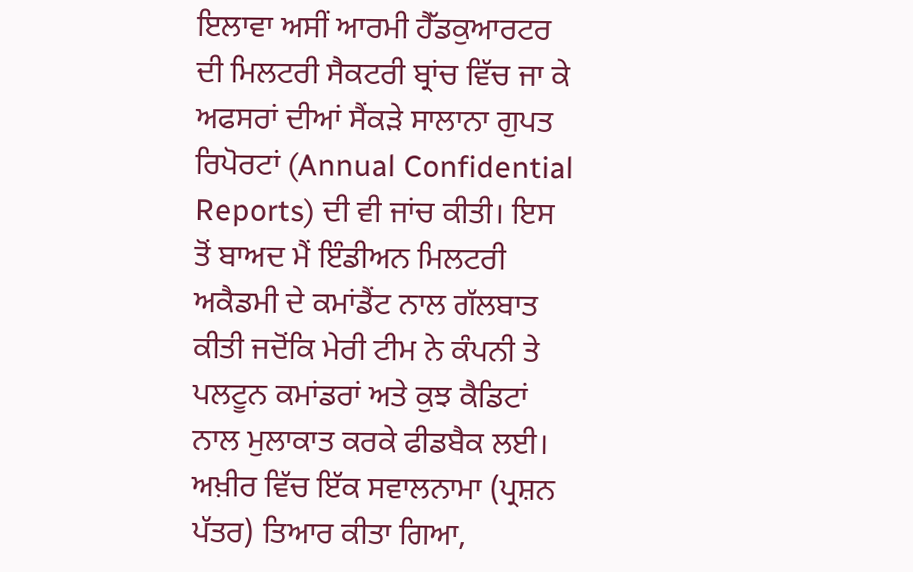ਇਲਾਵਾ ਅਸੀਂ ਆਰਮੀ ਹੈੱਡਕੁਆਰਟਰ ਦੀ ਮਿਲਟਰੀ ਸੈਕਟਰੀ ਬ੍ਰਾਂਚ ਵਿੱਚ ਜਾ ਕੇ ਅਫਸਰਾਂ ਦੀਆਂ ਸੈਂਕੜੇ ਸਾਲਾਨਾ ਗੁਪਤ ਰਿਪੋਰਟਾਂ (Annual Confidential Reports) ਦੀ ਵੀ ਜਾਂਚ ਕੀਤੀ। ਇਸ ਤੋਂ ਬਾਅਦ ਮੈਂ ਇੰਡੀਅਨ ਮਿਲਟਰੀ ਅਕੈਡਮੀ ਦੇ ਕਮਾਂਡੈਂਟ ਨਾਲ ਗੱਲਬਾਤ ਕੀਤੀ ਜਦੋਂਕਿ ਮੇਰੀ ਟੀਮ ਨੇ ਕੰਪਨੀ ਤੇ ਪਲਟੂਨ ਕਮਾਂਡਰਾਂ ਅਤੇ ਕੁਝ ਕੈਡਿਟਾਂ ਨਾਲ ਮੁਲਾਕਾਤ ਕਰਕੇ ਫੀਡਬੈਕ ਲਈ।
ਅਖ਼ੀਰ ਵਿੱਚ ਇੱਕ ਸਵਾਲਨਾਮਾ (ਪ੍ਰਸ਼ਨ ਪੱਤਰ) ਤਿਆਰ ਕੀਤਾ ਗਿਆ,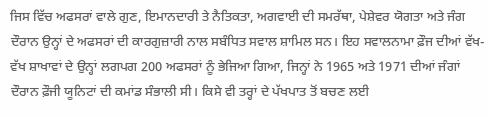ਜਿਸ ਵਿੱਚ ਅਫਸਰਾਂ ਵਾਲੇ ਗੁਣ, ਇਮਾਨਦਾਰੀ ਤੇ ਨੈਤਿਕਤਾ, ਅਗਵਾਈ ਦੀ ਸਮਰੱਥਾ, ਪੇਸ਼ੇਵਰ ਯੋਗਤਾ ਅਤੇ ਜੰਗ ਦੌਰਾਨ ਉਨ੍ਹਾਂ ਦੇ ਅਫਸਰਾਂ ਦੀ ਕਾਰਗੁਜ਼ਾਰੀ ਨਾਲ ਸਬੰਧਿਤ ਸਵਾਲ ਸ਼ਾਮਿਲ ਸਨ। ਇਹ ਸਵਾਲਨਾਮਾ ਫ਼ੌਜ ਦੀਆਂ ਵੱਖ-ਵੱਖ ਸ਼ਾਖਾਵਾਂ ਦੇ ਉਨ੍ਹਾਂ ਲਗਪਗ 200 ਅਫਸਰਾਂ ਨੂੰ ਭੇਜਿਆ ਗਿਆ, ਜਿਨ੍ਹਾਂ ਨੇ 1965 ਅਤੇ 1971 ਦੀਆਂ ਜੰਗਾਂ ਦੌਰਾਨ ਫ਼ੌਜੀ ਯੂਨਿਟਾਂ ਦੀ ਕਮਾਂਡ ਸੰਭਾਲੀ ਸੀ। ਕਿਸੇ ਵੀ ਤਰ੍ਹਾਂ ਦੇ ਪੱਖਪਾਤ ਤੋਂ ਬਚਣ ਲਈ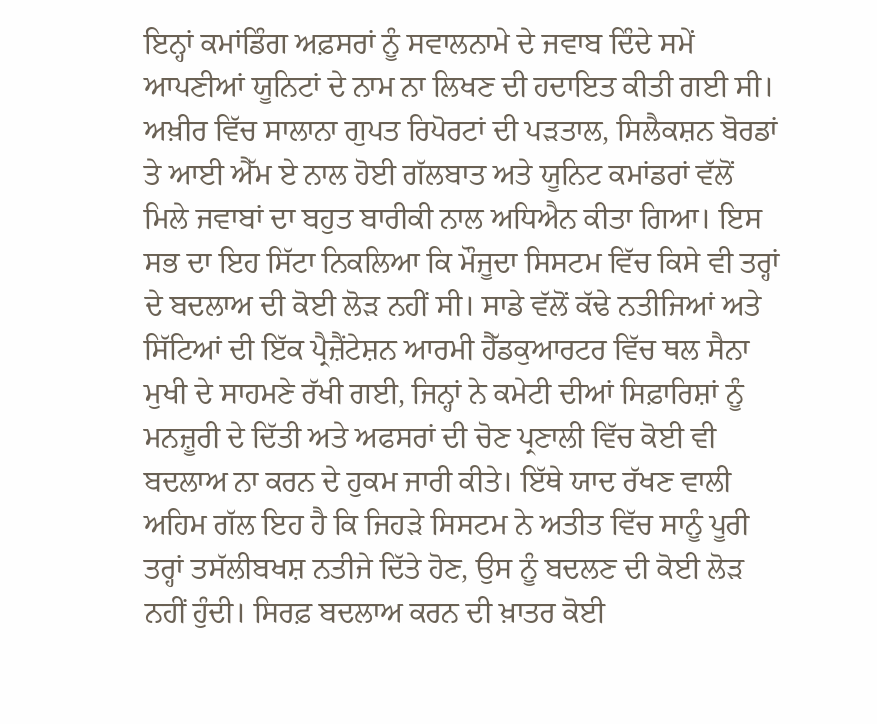ਇਨ੍ਹਾਂ ਕਮਾਂਡਿੰਗ ਅਫ਼ਸਰਾਂ ਨੂੰ ਸਵਾਲਨਾਮੇ ਦੇ ਜਵਾਬ ਦਿੰਦੇ ਸਮੇਂ ਆਪਣੀਆਂ ਯੂਨਿਟਾਂ ਦੇ ਨਾਮ ਨਾ ਲਿਖਣ ਦੀ ਹਦਾਇਤ ਕੀਤੀ ਗਈ ਸੀ।
ਅਖ਼ੀਰ ਵਿੱਚ ਸਾਲਾਨਾ ਗੁਪਤ ਰਿਪੋਰਟਾਂ ਦੀ ਪੜਤਾਲ, ਸਿਲੈਕਸ਼ਨ ਬੋਰਡਾਂ ਤੇ ਆਈ ਐੱਮ ਏ ਨਾਲ ਹੋਈ ਗੱਲਬਾਤ ਅਤੇ ਯੂਨਿਟ ਕਮਾਂਡਰਾਂ ਵੱਲੋਂ ਮਿਲੇ ਜਵਾਬਾਂ ਦਾ ਬਹੁਤ ਬਾਰੀਕੀ ਨਾਲ ਅਧਿਐਨ ਕੀਤਾ ਗਿਆ। ਇਸ ਸਭ ਦਾ ਇਹ ਸਿੱਟਾ ਨਿਕਲਿਆ ਕਿ ਮੌਜੂਦਾ ਸਿਸਟਮ ਵਿੱਚ ਕਿਸੇ ਵੀ ਤਰ੍ਹਾਂ ਦੇ ਬਦਲਾਅ ਦੀ ਕੋਈ ਲੋੜ ਨਹੀਂ ਸੀ। ਸਾਡੇ ਵੱਲੋਂ ਕੱਢੇ ਨਤੀਜਿਆਂ ਅਤੇ ਸਿੱਟਿਆਂ ਦੀ ਇੱਕ ਪ੍ਰੈਜ਼ੈਂਟੇਸ਼ਨ ਆਰਮੀ ਹੈੱਡਕੁਆਰਟਰ ਵਿੱਚ ਥਲ ਸੈਨਾ ਮੁਖੀ ਦੇ ਸਾਹਮਣੇ ਰੱਖੀ ਗਈ, ਜਿਨ੍ਹਾਂ ਨੇ ਕਮੇਟੀ ਦੀਆਂ ਸਿਫ਼ਾਰਿਸ਼ਾਂ ਨੂੰ ਮਨਜ਼ੂਰੀ ਦੇ ਦਿੱਤੀ ਅਤੇ ਅਫਸਰਾਂ ਦੀ ਚੋਣ ਪ੍ਰਣਾਲੀ ਵਿੱਚ ਕੋਈ ਵੀ ਬਦਲਾਅ ਨਾ ਕਰਨ ਦੇ ਹੁਕਮ ਜਾਰੀ ਕੀਤੇ। ਇੱਥੇ ਯਾਦ ਰੱਖਣ ਵਾਲੀ ਅਹਿਮ ਗੱਲ ਇਹ ਹੈ ਕਿ ਜਿਹੜੇ ਸਿਸਟਮ ਨੇ ਅਤੀਤ ਵਿੱਚ ਸਾਨੂੰ ਪੂਰੀ ਤਰ੍ਹਾਂ ਤਸੱਲੀਬਖਸ਼ ਨਤੀਜੇ ਦਿੱਤੇ ਹੋਣ, ਉਸ ਨੂੰ ਬਦਲਣ ਦੀ ਕੋਈ ਲੋੜ ਨਹੀਂ ਹੁੰਦੀ। ਸਿਰਫ਼ ਬਦਲਾਅ ਕਰਨ ਦੀ ਖ਼ਾਤਰ ਕੋਈ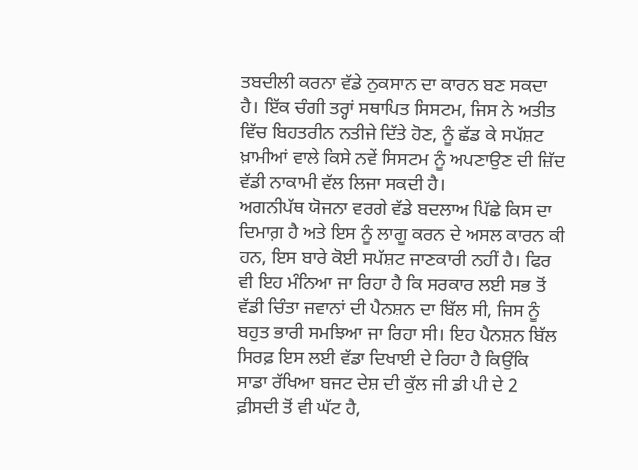ਤਬਦੀਲੀ ਕਰਨਾ ਵੱਡੇ ਨੁਕਸਾਨ ਦਾ ਕਾਰਨ ਬਣ ਸਕਦਾ ਹੈ। ਇੱਕ ਚੰਗੀ ਤਰ੍ਹਾਂ ਸਥਾਪਿਤ ਸਿਸਟਮ, ਜਿਸ ਨੇ ਅਤੀਤ ਵਿੱਚ ਬਿਹਤਰੀਨ ਨਤੀਜੇ ਦਿੱਤੇ ਹੋਣ, ਨੂੰ ਛੱਡ ਕੇ ਸਪੱਸ਼ਟ ਖ਼ਾਮੀਆਂ ਵਾਲੇ ਕਿਸੇ ਨਵੇਂ ਸਿਸਟਮ ਨੂੰ ਅਪਣਾਉਣ ਦੀ ਜ਼ਿੱਦ ਵੱਡੀ ਨਾਕਾਮੀ ਵੱਲ ਲਿਜਾ ਸਕਦੀ ਹੈ।
ਅਗਨੀਪੱਥ ਯੋਜਨਾ ਵਰਗੇ ਵੱਡੇ ਬਦਲਾਅ ਪਿੱਛੇ ਕਿਸ ਦਾ ਦਿਮਾਗ਼ ਹੈ ਅਤੇ ਇਸ ਨੂੰ ਲਾਗੂ ਕਰਨ ਦੇ ਅਸਲ ਕਾਰਨ ਕੀ ਹਨ, ਇਸ ਬਾਰੇ ਕੋਈ ਸਪੱਸ਼ਟ ਜਾਣਕਾਰੀ ਨਹੀਂ ਹੈ। ਫਿਰ ਵੀ ਇਹ ਮੰਨਿਆ ਜਾ ਰਿਹਾ ਹੈ ਕਿ ਸਰਕਾਰ ਲਈ ਸਭ ਤੋਂ ਵੱਡੀ ਚਿੰਤਾ ਜਵਾਨਾਂ ਦੀ ਪੈਨਸ਼ਨ ਦਾ ਬਿੱਲ ਸੀ, ਜਿਸ ਨੂੰ ਬਹੁਤ ਭਾਰੀ ਸਮਝਿਆ ਜਾ ਰਿਹਾ ਸੀ। ਇਹ ਪੈਨਸ਼ਨ ਬਿੱਲ ਸਿਰਫ਼ ਇਸ ਲਈ ਵੱਡਾ ਦਿਖਾਈ ਦੇ ਰਿਹਾ ਹੈ ਕਿਉਂਕਿ ਸਾਡਾ ਰੱਖਿਆ ਬਜਟ ਦੇਸ਼ ਦੀ ਕੁੱਲ ਜੀ ਡੀ ਪੀ ਦੇ 2 ਫ਼ੀਸਦੀ ਤੋਂ ਵੀ ਘੱਟ ਹੈ,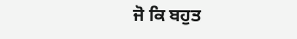ਜੋ ਕਿ ਬਹੁਤ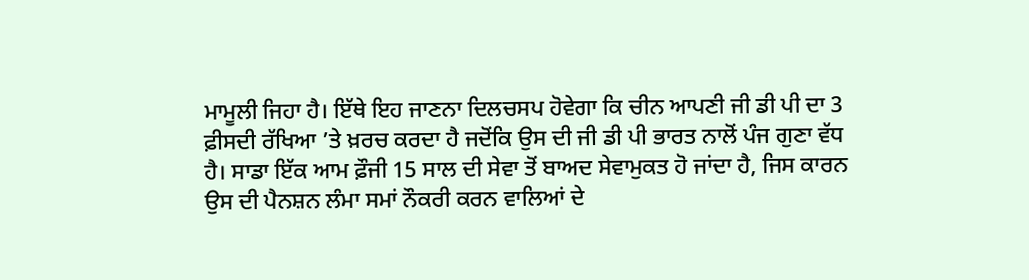ਮਾਮੂਲੀ ਜਿਹਾ ਹੈ। ਇੱਥੇ ਇਹ ਜਾਣਨਾ ਦਿਲਚਸਪ ਹੋਵੇਗਾ ਕਿ ਚੀਨ ਆਪਣੀ ਜੀ ਡੀ ਪੀ ਦਾ 3 ਫ਼ੀਸਦੀ ਰੱਖਿਆ ’ਤੇ ਖ਼ਰਚ ਕਰਦਾ ਹੈ ਜਦੋਂਕਿ ਉਸ ਦੀ ਜੀ ਡੀ ਪੀ ਭਾਰਤ ਨਾਲੋਂ ਪੰਜ ਗੁਣਾ ਵੱਧ ਹੈ। ਸਾਡਾ ਇੱਕ ਆਮ ਫ਼ੌਜੀ 15 ਸਾਲ ਦੀ ਸੇਵਾ ਤੋਂ ਬਾਅਦ ਸੇਵਾਮੁਕਤ ਹੋ ਜਾਂਦਾ ਹੈ, ਜਿਸ ਕਾਰਨ ਉਸ ਦੀ ਪੈਨਸ਼ਨ ਲੰਮਾ ਸਮਾਂ ਨੌਕਰੀ ਕਰਨ ਵਾਲਿਆਂ ਦੇ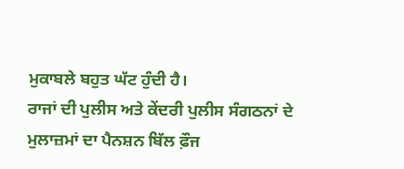ਮੁਕਾਬਲੇ ਬਹੁਤ ਘੱਟ ਹੁੰਦੀ ਹੈ।
ਰਾਜਾਂ ਦੀ ਪੁਲੀਸ ਅਤੇ ਕੇਂਦਰੀ ਪੁਲੀਸ ਸੰਗਠਨਾਂ ਦੇ ਮੁਲਾਜ਼ਮਾਂ ਦਾ ਪੈਨਸ਼ਨ ਬਿੱਲ ਫ਼ੌਜ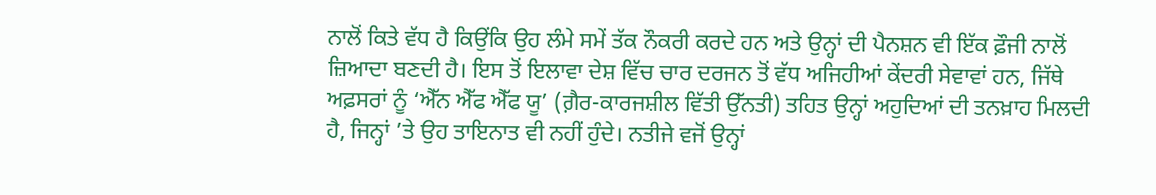ਨਾਲੋਂ ਕਿਤੇ ਵੱਧ ਹੈ ਕਿਉਂਕਿ ਉਹ ਲੰਮੇ ਸਮੇਂ ਤੱਕ ਨੌਕਰੀ ਕਰਦੇ ਹਨ ਅਤੇ ਉਨ੍ਹਾਂ ਦੀ ਪੈਨਸ਼ਨ ਵੀ ਇੱਕ ਫ਼ੌਜੀ ਨਾਲੋਂ ਜ਼ਿਆਦਾ ਬਣਦੀ ਹੈ। ਇਸ ਤੋਂ ਇਲਾਵਾ ਦੇਸ਼ ਵਿੱਚ ਚਾਰ ਦਰਜਨ ਤੋਂ ਵੱਧ ਅਜਿਹੀਆਂ ਕੇਂਦਰੀ ਸੇਵਾਵਾਂ ਹਨ, ਜਿੱਥੇ ਅਫ਼ਸਰਾਂ ਨੂੰ ‘ਐੱਨ ਐੱਫ ਐੱਫ ਯੂ’ (ਗ਼ੈਰ-ਕਾਰਜਸ਼ੀਲ ਵਿੱਤੀ ਉੱਨਤੀ) ਤਹਿਤ ਉਨ੍ਹਾਂ ਅਹੁਦਿਆਂ ਦੀ ਤਨਖ਼ਾਹ ਮਿਲਦੀ ਹੈ, ਜਿਨ੍ਹਾਂ ’ਤੇ ਉਹ ਤਾਇਨਾਤ ਵੀ ਨਹੀਂ ਹੁੰਦੇ। ਨਤੀਜੇ ਵਜੋਂ ਉਨ੍ਹਾਂ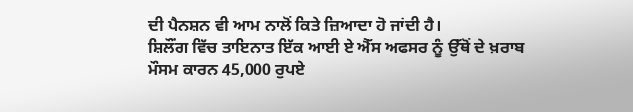ਦੀ ਪੈਨਸ਼ਨ ਵੀ ਆਮ ਨਾਲੋਂ ਕਿਤੇ ਜ਼ਿਆਦਾ ਹੋ ਜਾਂਦੀ ਹੈ।
ਸ਼ਿਲੌਂਗ ਵਿੱਚ ਤਾਇਨਾਤ ਇੱਕ ਆਈ ਏ ਐੱਸ ਅਫਸਰ ਨੂੰ ਉੱਥੋਂ ਦੇ ਖ਼ਰਾਬ ਮੌਸਮ ਕਾਰਨ 45,000 ਰੁਪਏ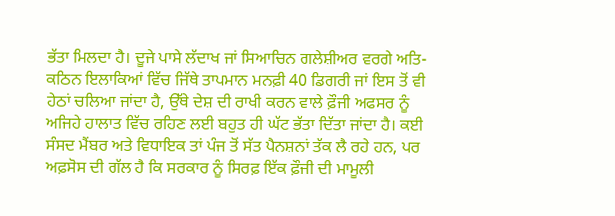ਭੱਤਾ ਮਿਲਦਾ ਹੈ। ਦੂਜੇ ਪਾਸੇ ਲੱਦਾਖ ਜਾਂ ਸਿਆਚਿਨ ਗਲੇਸ਼ੀਅਰ ਵਰਗੇ ਅਤਿ-ਕਠਿਨ ਇਲਾਕਿਆਂ ਵਿੱਚ ਜਿੱਥੇ ਤਾਪਮਾਨ ਮਨਫ਼ੀ 40 ਡਿਗਰੀ ਜਾਂ ਇਸ ਤੋਂ ਵੀ ਹੇਠਾਂ ਚਲਿਆ ਜਾਂਦਾ ਹੈ, ਉੱਥੇ ਦੇਸ਼ ਦੀ ਰਾਖੀ ਕਰਨ ਵਾਲੇ ਫ਼ੌਜੀ ਅਫਸਰ ਨੂੰ ਅਜਿਹੇ ਹਾਲਾਤ ਵਿੱਚ ਰਹਿਣ ਲਈ ਬਹੁਤ ਹੀ ਘੱਟ ਭੱਤਾ ਦਿੱਤਾ ਜਾਂਦਾ ਹੈ। ਕਈ ਸੰਸਦ ਮੈਂਬਰ ਅਤੇ ਵਿਧਾਇਕ ਤਾਂ ਪੰਜ ਤੋਂ ਸੱਤ ਪੈਨਸ਼ਨਾਂ ਤੱਕ ਲੈ ਰਹੇ ਹਨ, ਪਰ ਅਫ਼ਸੋਸ ਦੀ ਗੱਲ ਹੈ ਕਿ ਸਰਕਾਰ ਨੂੰ ਸਿਰਫ਼ ਇੱਕ ਫ਼ੌਜੀ ਦੀ ਮਾਮੂਲੀ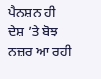ਪੈਨਸ਼ਨ ਹੀ ਦੇਸ਼ ’ਤੇ ਬੋਝ ਨਜ਼ਰ ਆ ਰਹੀ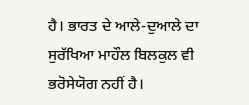ਹੈ। ਭਾਰਤ ਦੇ ਆਲੇ-ਦੁਆਲੇ ਦਾ ਸੁਰੱਖਿਆ ਮਾਹੌਲ ਬਿਲਕੁਲ ਵੀ ਭਰੋਸੇਯੋਗ ਨਹੀਂ ਹੈ।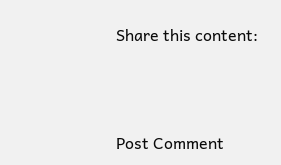Share this content:



Post Comment